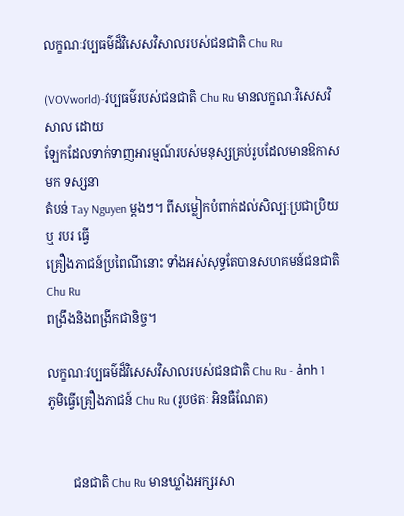លក្ខណៈវប្បធម៌ដ៏វិសេសវិសាលរបស់ជនជាតិ Chu Ru

(VOVworld)-វប្បធម៌របស់ជនជាតិ Chu Ru មានលក្ខណៈវិសេសវិសាល ដោយ
ឡែកដែលទាក់ទាញអារម្មណ៍របស់មនុស្សគ្រប់រូបដែលមានឱកាសមក ទស្សនា
តំបន់ Tay Nguyen ម្តងៗ។ ពីសម្លៀកបំពាក់ដល់សិល្បៈប្រជាប្រិយ ឬ របរ ធ្វើ
គ្រឿងភាជន៍ប្រពៃណីនោះ ទាំងអស់សុទ្ធតែបានសហគមន៍ជនជាតិ Chu Ru
ពង្រឹងនិងពង្រីកជានិច្ច។

លក្ខណៈវប្បធម៌ដ៏វិសេសវិសាលរបស់ជនជាតិ Chu Ru - ảnh 1
ភូមិធ្វើគ្រឿងភាជន៍ Chu Ru (រូបថតៈ អិនធឺណែត)


        ជនជាតិ Chu Ru មានឃ្លាំងអក្សរសា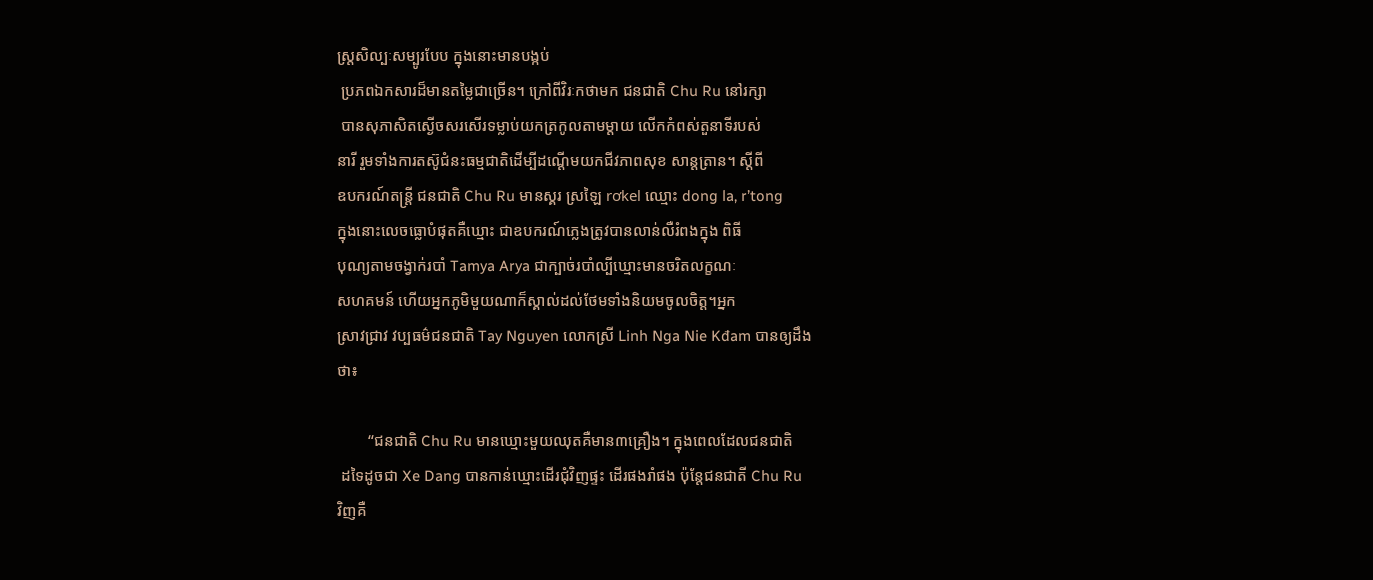ស្ត្រសិល្បៈសម្បូរបែប ក្នុងនោះមានបង្កប់
 ប្រភពឯកសារដ៏មានតម្លៃជាច្រើន។ ក្រៅពីវិរៈកថាមក ជនជាតិ Chu Ru នៅរក្សា
 បានសុភាសិតស្ងើចសរសើរទម្លាប់យកត្រកូលតាមម្តាយ លើកកំពស់តួនាទីរបស់
នារី រួមទាំងការតស៊ូជំនះធម្មជាតិដើម្បីដណ្តើមយកជីវភាពសុខ សាន្តត្រាន។ ស្តីពី
ឧបករណ៍តន្ត្រី ជនជាតិ Chu Ru មានស្គរ ស្រឡៃ rơkel ឈ្មោះ dong la, r’tong
ក្នុងនោះលេចធ្លោបំផុតគឺឃ្មោះ ជាឧបករណ៍ភ្លេងត្រូវបានលាន់លឺរំពងក្នុង ពិធី
បុណ្យតាមចង្វាក់របាំ Tamya Arya ជាក្បាច់របាំល្បីឃ្មោះមានចរិតលក្ខណៈ
សហគមន៍ ហើយអ្នកភូមិមួយណាក៏ស្គាល់ដល់ថែមទាំងនិយមចូលចិត្ត។អ្នក
ស្រាវជ្រាវ វប្បធម៌ជនជាតិ Tay Nguyen លោកស្រី Linh Nga Nie Kđam បានឲ្យដឹង
ថា៖

        “ជនជាតិ Chu Ru មានឃ្មោះមួយឈុតគឺមាន៣គ្រឿង។ ក្នុងពេលដែលជនជាតិ
 ដទៃដូចជា Xe Dang បានកាន់ឃ្មោះដើរជុំវិញផ្ទះ ដើរផងរាំផង ប៉ុន្តែជនជាតី Chu Ru
វិញគឺ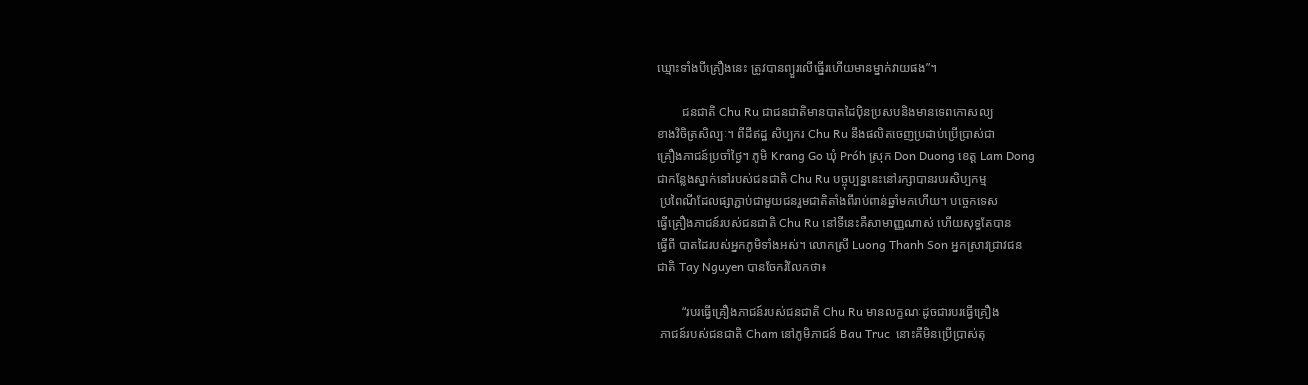ឃ្មោះទាំងបីគ្រឿងនេះ ត្រូវបានព្យួរលើធ្នើរហើយមានម្នាក់វាយផង”។

        ជនជាតិ Chu Ru ជាជនជាតិមានបាតដៃប៉ិនប្រសបនិងមានទេពកោសល្យ
ខាងវិចិត្រសិល្បៈ។ ពីដីឥដ្ឋ សិប្បករ Chu Ru នឹងផលិតចេញប្រដាប់ប្រើប្រាស់ជា
គ្រឿងភាជន៍ប្រចាំថ្ងៃ។ ភូមិ Krang Go ឃុំ Próh ស្រុក Don Duong ខេត្ត Lam Dong
ជាកន្លែងស្នាក់នៅរបស់ជនជាតិ Chu Ru បច្ចុប្បន្ននេះនៅរក្សាបានរបរសិប្បកម្ម
 ប្រពៃណីដែលផ្សាភ្ជាប់ជាមួយជនរួមជាតិតាំងពីរាប់ពាន់ឆ្នាំមកហើយ។ បច្ចេកទេស
ធ្វើគ្រឿងភាជន៍របស់ជនជាតិ Chu Ru នៅទីនេះគឺសាមាញ្ញណាស់ ហើយសុទ្ធតែបាន
ធ្វើពី បាតដៃរបស់អ្នកភូមិទាំងអស់។ លោកស្រី Luong Thanh Son អ្នកស្រាវជ្រាវជន
ជាតិ Tay Nguyen បានចែករំលែកថា៖

        “របរធ្វើគ្រឿងភាជន៍របស់ជនជាតិ Chu Ru មានលក្ខណៈដូចជារបរធ្វើគ្រឿង
 ភាជន៍របស់ជនជាតិ Cham នៅភូមិភាជន៍ Bau Truc  នោះគឺមិនប្រើប្រាស់តុ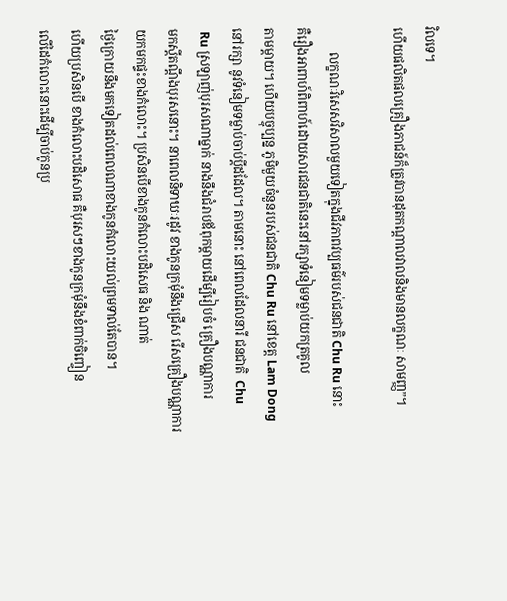វិលទេ។
ហើយផលិតផលគ្រឿងភាជន៍ក៏ត្រូវបានដុតកណ្តាលវាលនិងមានលក្ខណៈ សាមញ្ញ”។

        លក្ខណៈវិសេសវិសាលមួយទៀតក្នុងជីវភាពវប្បធម៌របស់ជនជាតិ Chu Ru នោះ
គឺរឿងអាពាហ៍ពិពាហ៍ដោយសារជនជាតិនេះនៅរក្សាទំនៀមទម្លាប់យកត្រគូល
តាមម្តាយ។ ហើយបច្ចុប្បន្ន ភូមិមួយចំនួនរបស់ជនជាតិ Chu Ru នៅខេត្ត Lam Dong
នៅរក្សា នូវទំនៀមទម្លាប់ចាប់ប្តីដដែល។ តាមនោះ នៅពេលដែលនារី ជនជាតិ  Chu
 Ru ស្រឡាញ់បុរសណាម្នាក់ នាងនឹងជំរាបឪពុកម្តាយដើម្បីរៀបចំ គ្រឿងបណ្ណាការ
មកស្តីតណ្តឹងបុរសនោះ។ នាពេលនិទាឃៈរដូវ ខាងកូនក្រមុំនឹងជ្រើស រើសគ្រឿងបណ្ណាការយកមកផ្ទះខាងកំលោះ។ ប្រសិនបើខាងកូនកំលោះបដិសេធ និង ណាត់
ថ្ងៃក្រោយនឹងមកទៀតដល់ពេលណាខាងកូនកំលោះយល់ព្រមទាល់តែបាន។
ហើយប្រសិនបើ ខាងកំលោះបដិសោធ គឺបុរសៗខាងកូនក្រមុំនឹងខំពាក់ចិញ្ចៀន
លើដៃកំលោះនោះដើម្បីចាប់កូនប្រ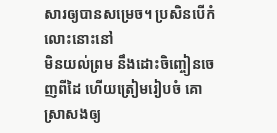សារឲ្យបានសម្រេច។ ប្រសិនបើកំលោះនោះនៅ
មិនយល់ព្រម នឹងដោះចិញ្ចៀនចេញពីដៃ ហើយត្រៀមរៀបចំ គោ ស្រាសងឲ្យ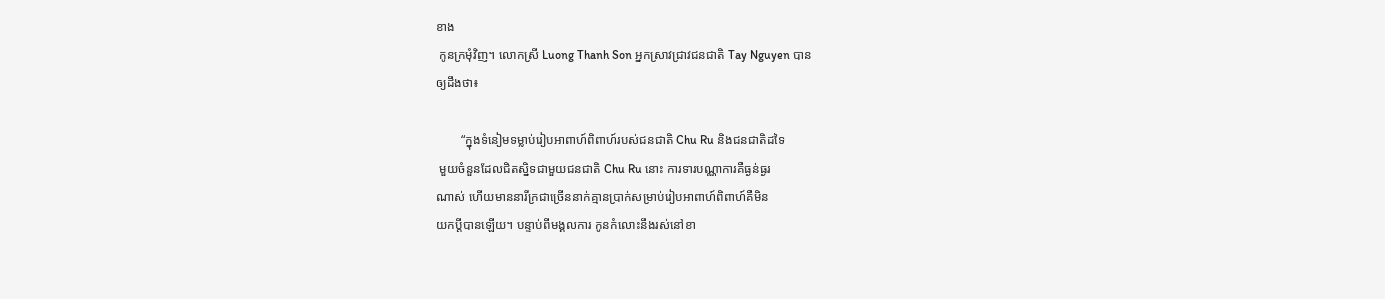ខាង
 កូនក្រមុំវិញ។ លោកស្រី Luong Thanh Son អ្នកស្រាវជ្រាវជនជាតិ Tay Nguyen បាន
ឲ្យដឹងថា៖

        “ក្នុងទំនៀមទម្លាប់រៀបអាពាហ៍ពិពាហ៍របស់ជនជាតិ Chu Ru និងជនជាតិដទៃ
 មួយចំនួនដែលជិតស្និទជាមួយជនជាតិ Chu Ru នោះ ការទារបណ្ណាការគឺធ្ងន់ធ្ងរ
ណាស់ ហើយមាននារីក្រជាច្រើននាក់គ្មានប្រាក់សម្រាប់រៀបអាពាហ៍ពិពាហ៍គឺមិន
យកប្តីបានឡើយ។ បន្ទាប់ពីមង្គលការ កូនកំលោះនឹងរស់នៅខា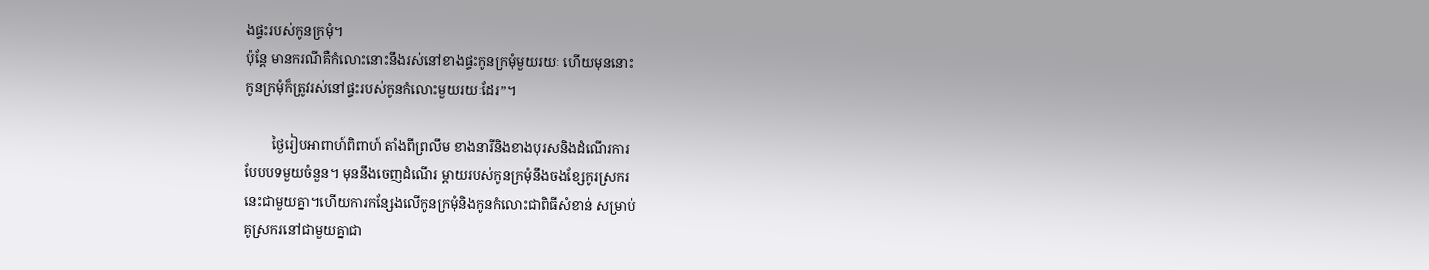ងផ្ទះរបស់កូនក្រមុំ។
ប៉ុន្តែ មានករណីគឺកំលោះនោះនឹងរស់នៅខាងផ្ទះកូនក្រមុំមួយរយៈ ហើយមុននោះ
កូនក្រមុំក៏ត្រូវរស់នៅផ្ទះរបស់កូនកំលោះមួយរយៈដែរ”។

        ថ្ងៃរៀបអាពាហ៍ពិពាហ៍ តាំងពីព្រលឹម ខាងនារីនិងខាងបុរសនិងដំណើរការ
បែបបទមួយចំនួន។ មុននឹងចេញដំណើរ ម្តាយរបស់កូនក្រមុំនឹងចងខ្សែកូរស្រករ
នេះជាមួយគ្នា។ហើយការកន្សែងលើកូនក្រមុំនិងកូនកំលោះជាពិធីសំខាន់ សម្រាប់
គូស្រករនៅជាមួយគ្នាជា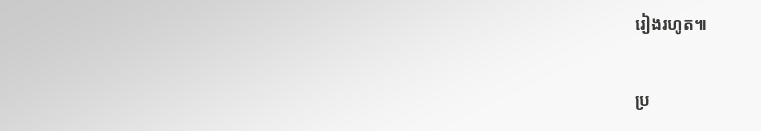រៀងរហូត៕

ប្រ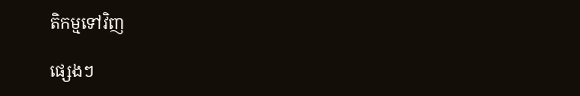តិកម្មទៅវិញ

ផ្សេងៗ